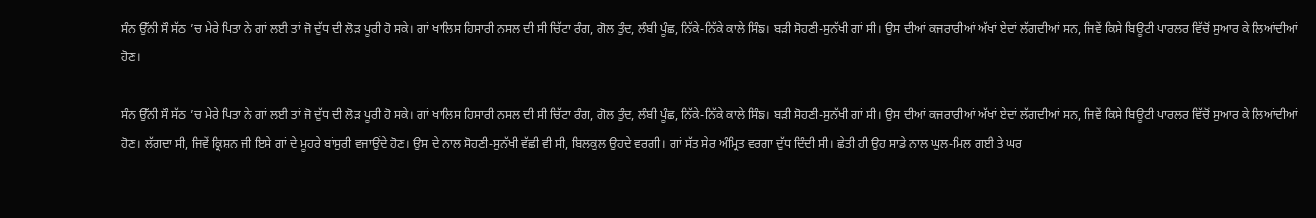ਸੰਨ ਉੱਨੀ ਸੌ ਸੱਠ ’ਚ ਮੇਰੇ ਪਿਤਾ ਨੇ ਗਾਂ ਲਈ ਤਾਂ ਜੋ ਦੁੱਧ ਦੀ ਲੋੜ ਪੂਰੀ ਹੋ ਸਕੇ। ਗਾਂ ਖਾਲਿਸ ਹਿਸਾਰੀ ਨਸਲ ਦੀ ਸੀ ਚਿੱਟਾ ਰੰਗ, ਗੋਲ ਤੁੰਦ, ਲੰਬੀ ਪੂੰਛ, ਨਿੱਕੇ-ਨਿੱਕੇ ਕਾਲੇ ਸਿੰਙ। ਬੜੀ ਸੋਹਣੀ-ਸੁਨੱਖੀ ਗਾਂ ਸੀ। ਉਸ ਦੀਆਂ ਕਜਰਾਰੀਆਂ ਅੱਖਾਂ ਏਦਾਂ ਲੱਗਦੀਆਂ ਸਨ, ਜਿਵੇਂ ਕਿਸੇ ਬਿਊਟੀ ਪਾਰਲਰ ਵਿੱਚੋਂ ਸੁਆਰ ਕੇ ਲਿਆਂਦੀਆਂ ਹੋਣ।

ਸੰਨ ਉੱਨੀ ਸੌ ਸੱਠ ’ਚ ਮੇਰੇ ਪਿਤਾ ਨੇ ਗਾਂ ਲਈ ਤਾਂ ਜੋ ਦੁੱਧ ਦੀ ਲੋੜ ਪੂਰੀ ਹੋ ਸਕੇ। ਗਾਂ ਖਾਲਿਸ ਹਿਸਾਰੀ ਨਸਲ ਦੀ ਸੀ ਚਿੱਟਾ ਰੰਗ, ਗੋਲ ਤੁੰਦ, ਲੰਬੀ ਪੂੰਛ, ਨਿੱਕੇ-ਨਿੱਕੇ ਕਾਲੇ ਸਿੰਙ। ਬੜੀ ਸੋਹਣੀ-ਸੁਨੱਖੀ ਗਾਂ ਸੀ। ਉਸ ਦੀਆਂ ਕਜਰਾਰੀਆਂ ਅੱਖਾਂ ਏਦਾਂ ਲੱਗਦੀਆਂ ਸਨ, ਜਿਵੇਂ ਕਿਸੇ ਬਿਊਟੀ ਪਾਰਲਰ ਵਿੱਚੋਂ ਸੁਆਰ ਕੇ ਲਿਆਂਦੀਆਂ ਹੋਣ। ਲੱਗਦਾ ਸੀ, ਜਿਵੇਂ ਕ੍ਰਿਸ਼ਨ ਜੀ ਇਸੇ ਗਾਂ ਦੇ ਮੂਹਰੇ ਬਾਂਸੁਰੀ ਵਜਾਉਂਦੇ ਹੋਣ। ਉਸ ਦੇ ਨਾਲ ਸੋਹਣੀ-ਸੁਨੱਖੀ ਵੱਛੀ ਵੀ ਸੀ, ਬਿਲਕੁਲ ਉਹਦੇ ਵਰਗੀ। ਗਾਂ ਸੱਤ ਸੇਰ ਅੰਮ੍ਰਿਤ ਵਰਗਾ ਦੁੱਧ ਦਿੰਦੀ ਸੀ। ਛੇਤੀ ਹੀ ਉਹ ਸਾਡੇ ਨਾਲ ਘੁਲ-ਮਿਲ ਗਈ ਤੇ ਘਰ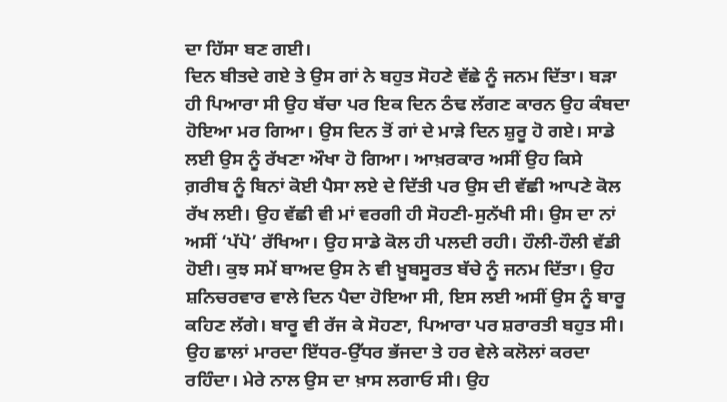ਦਾ ਹਿੱਸਾ ਬਣ ਗਈ।
ਦਿਨ ਬੀਤਦੇ ਗਏ ਤੇ ਉਸ ਗਾਂ ਨੇ ਬਹੁਤ ਸੋਹਣੇ ਵੱਛੇ ਨੂੰ ਜਨਮ ਦਿੱਤਾ। ਬੜਾ ਹੀ ਪਿਆਰਾ ਸੀ ਉਹ ਬੱਚਾ ਪਰ ਇਕ ਦਿਨ ਠੰਢ ਲੱਗਣ ਕਾਰਨ ਉਹ ਕੰਬਦਾ ਹੋਇਆ ਮਰ ਗਿਆ। ਉਸ ਦਿਨ ਤੋਂ ਗਾਂ ਦੇ ਮਾੜੇ ਦਿਨ ਸ਼ੁਰੂ ਹੋ ਗਏ। ਸਾਡੇ ਲਈ ਉਸ ਨੂੰ ਰੱਖਣਾ ਔਖਾ ਹੋ ਗਿਆ। ਆਖ਼ਰਕਾਰ ਅਸੀਂ ਉਹ ਕਿਸੇ ਗ਼ਰੀਬ ਨੂੰ ਬਿਨਾਂ ਕੋਈ ਪੈਸਾ ਲਏ ਦੇ ਦਿੱਤੀ ਪਰ ਉਸ ਦੀ ਵੱਛੀ ਆਪਣੇ ਕੋਲ ਰੱਖ ਲਈ। ਉਹ ਵੱਛੀ ਵੀ ਮਾਂ ਵਰਗੀ ਹੀ ਸੋਹਣੀ-ਸੁਨੱਖੀ ਸੀ। ਉਸ ਦਾ ਨਾਂ ਅਸੀਂ ‘ਪੱਪੋ’ ਰੱਖਿਆ। ਉਹ ਸਾਡੇ ਕੋਲ ਹੀ ਪਲਦੀ ਰਹੀ। ਹੌਲੀ-ਹੌਲੀ ਵੱਡੀ ਹੋਈ। ਕੁਝ ਸਮੇਂ ਬਾਅਦ ਉਸ ਨੇ ਵੀ ਖ਼ੂਬਸੂਰਤ ਬੱਚੇ ਨੂੰ ਜਨਮ ਦਿੱਤਾ। ਉਹ ਸ਼ਨਿਚਰਵਾਰ ਵਾਲੇ ਦਿਨ ਪੈਦਾ ਹੋਇਆ ਸੀ, ਇਸ ਲਈ ਅਸੀਂ ਉਸ ਨੂੰ ਬਾਰੂ ਕਹਿਣ ਲੱਗੇ। ਬਾਰੂ ਵੀ ਰੱਜ ਕੇ ਸੋਹਣਾ, ਪਿਆਰਾ ਪਰ ਸ਼ਰਾਰਤੀ ਬਹੁਤ ਸੀ। ਉਹ ਛਾਲਾਂ ਮਾਰਦਾ ਇੱਧਰ-ਉੱਧਰ ਭੱਜਦਾ ਤੇ ਹਰ ਵੇਲੇ ਕਲੋਲਾਂ ਕਰਦਾ ਰਹਿੰਦਾ। ਮੇਰੇ ਨਾਲ ਉਸ ਦਾ ਖ਼ਾਸ ਲਗਾਓ ਸੀ। ਉਹ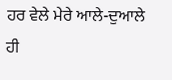ਹਰ ਵੇਲੇ ਮੇਰੇ ਆਲੇ-ਦੁਆਲੇ ਹੀ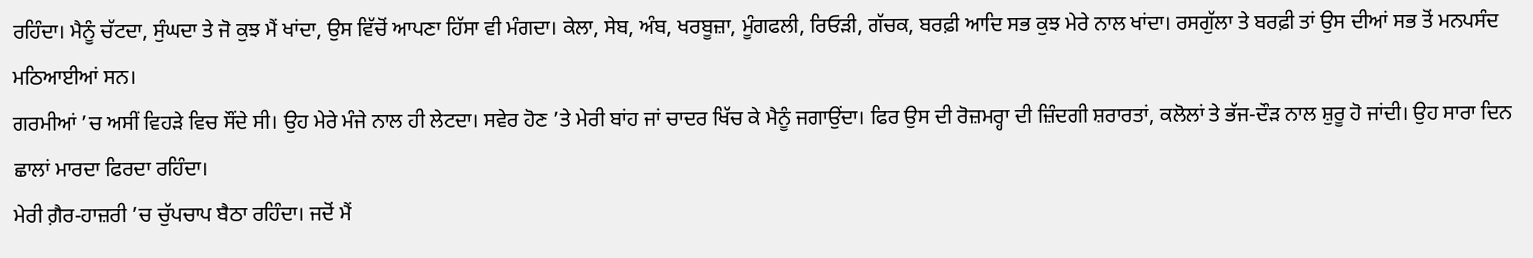ਰਹਿੰਦਾ। ਮੈਨੂੰ ਚੱਟਦਾ, ਸੁੰਘਦਾ ਤੇ ਜੋ ਕੁਝ ਮੈਂ ਖਾਂਦਾ, ਉਸ ਵਿੱਚੋਂ ਆਪਣਾ ਹਿੱਸਾ ਵੀ ਮੰਗਦਾ। ਕੇਲਾ, ਸੇਬ, ਅੰਬ, ਖਰਬੂਜ਼ਾ, ਮੂੰਗਫਲੀ, ਰਿਓੜੀ, ਗੱਚਕ, ਬਰਫ਼ੀ ਆਦਿ ਸਭ ਕੁਝ ਮੇਰੇ ਨਾਲ ਖਾਂਦਾ। ਰਸਗੁੱਲਾ ਤੇ ਬਰਫ਼ੀ ਤਾਂ ਉਸ ਦੀਆਂ ਸਭ ਤੋਂ ਮਨਪਸੰਦ ਮਠਿਆਈਆਂ ਸਨ।
ਗਰਮੀਆਂ ’ਚ ਅਸੀਂ ਵਿਹੜੇ ਵਿਚ ਸੌਂਦੇ ਸੀ। ਉਹ ਮੇਰੇ ਮੰਜੇ ਨਾਲ ਹੀ ਲੇਟਦਾ। ਸਵੇਰ ਹੋਣ ’ਤੇ ਮੇਰੀ ਬਾਂਹ ਜਾਂ ਚਾਦਰ ਖਿੱਚ ਕੇ ਮੈਨੂੰ ਜਗਾਉਂਦਾ। ਫਿਰ ਉਸ ਦੀ ਰੋਜ਼ਮਰ੍ਹਾ ਦੀ ਜ਼ਿੰਦਗੀ ਸ਼ਰਾਰਤਾਂ, ਕਲੋਲਾਂ ਤੇ ਭੱਜ-ਦੌੜ ਨਾਲ ਸ਼ੁਰੂ ਹੋ ਜਾਂਦੀ। ਉਹ ਸਾਰਾ ਦਿਨ ਛਾਲਾਂ ਮਾਰਦਾ ਫਿਰਦਾ ਰਹਿੰਦਾ।
ਮੇਰੀ ਗ਼ੈਰ-ਹਾਜ਼ਰੀ ’ਚ ਚੁੱਪਚਾਪ ਬੈਠਾ ਰਹਿੰਦਾ। ਜਦੋਂ ਮੈਂ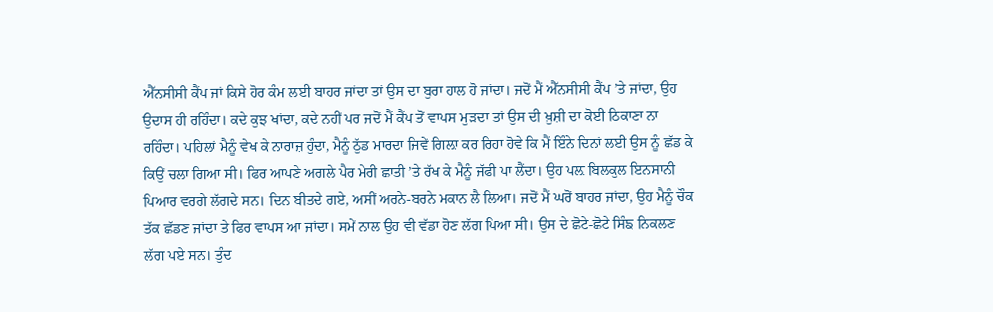ਐੱਨਸੀਸੀ ਕੈਂਪ ਜਾਂ ਕਿਸੇ ਹੋਰ ਕੰਮ ਲਈ ਬਾਹਰ ਜਾਂਦਾ ਤਾਂ ਉਸ ਦਾ ਬੁਰਾ ਹਾਲ ਹੋ ਜਾਂਦਾ। ਜਦੋਂ ਮੈਂ ਐੱਨਸੀਸੀ ਕੈਂਪ ’ਤੇ ਜਾਂਦਾ, ਉਹ ਉਦਾਸ ਹੀ ਰਹਿੰਦਾ। ਕਦੇ ਕੁਝ ਖਾਂਦਾ, ਕਦੇ ਨਹੀਂ ਪਰ ਜਦੋਂ ਮੈਂ ਕੈਂਪ ਤੋਂ ਵਾਪਸ ਮੁੜਦਾ ਤਾਂ ਉਸ ਦੀ ਖ਼ੁਸ਼ੀ ਦਾ ਕੋਈ ਠਿਕਾਣਾ ਨਾ ਰਹਿੰਦਾ। ਪਹਿਲਾਂ ਮੈਨੂੰ ਵੇਖ ਕੇ ਨਾਰਾਜ਼ ਹੁੰਦਾ, ਮੈਨੂੰ ਠੁੱਡ ਮਾਰਦਾ ਜਿਵੇਂ ਗਿਲ਼ਾ ਕਰ ਰਿਹਾ ਹੋਵੇ ਕਿ ਮੈਂ ਇੰਨੇ ਦਿਨਾਂ ਲਈ ਉਸ ਨੂੰ ਛੱਡ ਕੇ ਕਿਉਂ ਚਲਾ ਗਿਆ ਸੀ। ਫਿਰ ਆਪਣੇ ਅਗਲੇ ਪੈਰ ਮੇਰੀ ਛਾਤੀ ’ਤੇ ਰੱਖ ਕੇ ਮੈਨੂੰ ਜੱਫੀ ਪਾ ਲੈਂਦਾ। ਉਹ ਪਲ਼ ਬਿਲਕੁਲ ਇਨਸਾਨੀ ਪਿਆਰ ਵਰਗੇ ਲੱਗਦੇ ਸਨ। ਦਿਨ ਬੀਤਦੇ ਗਏ, ਅਸੀਂ ਅਰਨੇ-ਬਰਨੇ ਮਕਾਨ ਲੈ ਲਿਆ। ਜਦੋਂ ਮੈਂ ਘਰੋਂ ਬਾਹਰ ਜਾਂਦਾ, ਉਹ ਮੈਨੂੰ ਚੌਕ ਤੱਕ ਛੱਡਣ ਜਾਂਦਾ ਤੇ ਫਿਰ ਵਾਪਸ ਆ ਜਾਂਦਾ। ਸਮੇਂ ਨਾਲ ਉਹ ਵੀ ਵੱਡਾ ਹੋਣ ਲੱਗ ਪਿਆ ਸੀ। ਉਸ ਦੇ ਛੋਟੇ-ਛੋਟੇ ਸਿੰਙ ਨਿਕਲਣ ਲੱਗ ਪਏ ਸਨ। ਤੁੰਦ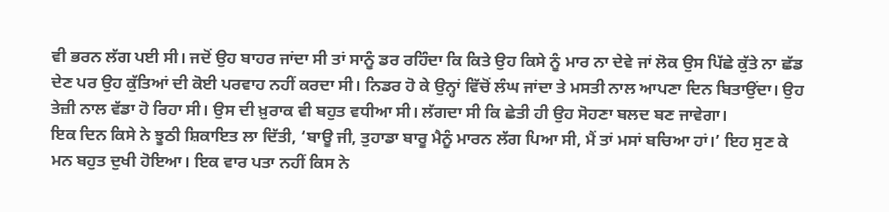ਵੀ ਭਰਨ ਲੱਗ ਪਈ ਸੀ। ਜਦੋਂ ਉਹ ਬਾਹਰ ਜਾਂਦਾ ਸੀ ਤਾਂ ਸਾਨੂੰ ਡਰ ਰਹਿੰਦਾ ਕਿ ਕਿਤੇ ਉਹ ਕਿਸੇ ਨੂੰ ਮਾਰ ਨਾ ਦੇਵੇ ਜਾਂ ਲੋਕ ਉਸ ਪਿੱਛੇ ਕੁੱਤੇ ਨਾ ਛੱਡ ਦੇਣ ਪਰ ਉਹ ਕੁੱਤਿਆਂ ਦੀ ਕੋਈ ਪਰਵਾਹ ਨਹੀਂ ਕਰਦਾ ਸੀ। ਨਿਡਰ ਹੋ ਕੇ ਉਨ੍ਹਾਂ ਵਿੱਚੋਂ ਲੰਘ ਜਾਂਦਾ ਤੇ ਮਸਤੀ ਨਾਲ ਆਪਣਾ ਦਿਨ ਬਿਤਾਉਂਦਾ। ਉਹ ਤੇਜ਼ੀ ਨਾਲ ਵੱਡਾ ਹੋ ਰਿਹਾ ਸੀ। ਉਸ ਦੀ ਖ਼ੁਰਾਕ ਵੀ ਬਹੁਤ ਵਧੀਆ ਸੀ। ਲੱਗਦਾ ਸੀ ਕਿ ਛੇਤੀ ਹੀ ਉਹ ਸੋਹਣਾ ਬਲਦ ਬਣ ਜਾਵੇਗਾ।
ਇਕ ਦਿਨ ਕਿਸੇ ਨੇ ਝੂਠੀ ਸ਼ਿਕਾਇਤ ਲਾ ਦਿੱਤੀ, ‘ਬਾਊ ਜੀ, ਤੁਹਾਡਾ ਬਾਰੂ ਮੈਨੂੰ ਮਾਰਨ ਲੱਗ ਪਿਆ ਸੀ, ਮੈਂ ਤਾਂ ਮਸਾਂ ਬਚਿਆ ਹਾਂ।’ ਇਹ ਸੁਣ ਕੇ ਮਨ ਬਹੁਤ ਦੁਖੀ ਹੋਇਆ। ਇਕ ਵਾਰ ਪਤਾ ਨਹੀਂ ਕਿਸ ਨੇ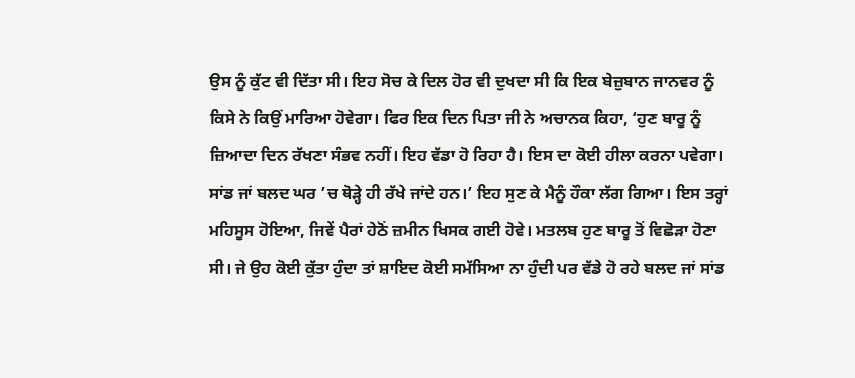ਉਸ ਨੂੰ ਕੁੱਟ ਵੀ ਦਿੱਤਾ ਸੀ। ਇਹ ਸੋਚ ਕੇ ਦਿਲ ਹੋਰ ਵੀ ਦੁਖਦਾ ਸੀ ਕਿ ਇਕ ਬੇਜ਼ੁਬਾਨ ਜਾਨਵਰ ਨੂੰ ਕਿਸੇ ਨੇ ਕਿਉਂ ਮਾਰਿਆ ਹੋਵੇਗਾ। ਫਿਰ ਇਕ ਦਿਨ ਪਿਤਾ ਜੀ ਨੇ ਅਚਾਨਕ ਕਿਹਾ, ‘ਹੁਣ ਬਾਰੂ ਨੂੰ ਜ਼ਿਆਦਾ ਦਿਨ ਰੱਖਣਾ ਸੰਭਵ ਨਹੀਂ। ਇਹ ਵੱਡਾ ਹੋ ਰਿਹਾ ਹੈ। ਇਸ ਦਾ ਕੋਈ ਹੀਲਾ ਕਰਨਾ ਪਵੇਗਾ। ਸਾਂਡ ਜਾਂ ਬਲਦ ਘਰ ’ਚ ਥੋੜ੍ਹੇ ਹੀ ਰੱਖੇ ਜਾਂਦੇ ਹਨ।’ ਇਹ ਸੁਣ ਕੇ ਮੈਨੂੰ ਹੌਕਾ ਲੱਗ ਗਿਆ। ਇਸ ਤਰ੍ਹਾਂ ਮਹਿਸੂਸ ਹੋਇਆ, ਜਿਵੇਂ ਪੈਰਾਂ ਹੇਠੋਂ ਜ਼ਮੀਨ ਖਿਸਕ ਗਈ ਹੋਵੇ। ਮਤਲਬ ਹੁਣ ਬਾਰੂ ਤੋਂ ਵਿਛੋੜਾ ਹੋਣਾ ਸੀ। ਜੇ ਉਹ ਕੋਈ ਕੁੱਤਾ ਹੁੰਦਾ ਤਾਂ ਸ਼ਾਇਦ ਕੋਈ ਸਮੱਸਿਆ ਨਾ ਹੁੰਦੀ ਪਰ ਵੱਡੇ ਹੋ ਰਹੇ ਬਲਦ ਜਾਂ ਸਾਂਡ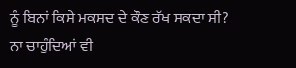ਨੂੰ ਬਿਨਾਂ ਕਿਸੇ ਮਕਸਦ ਦੇ ਕੌਣ ਰੱਖ ਸਕਦਾ ਸੀ? ਨਾ ਚਾਹੁੰਦਿਆਂ ਵੀ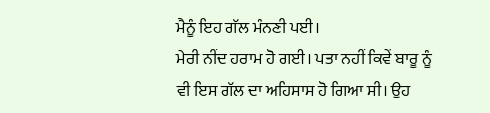ਮੈਨੂੰ ਇਹ ਗੱਲ ਮੰਨਣੀ ਪਈ।
ਮੇਰੀ ਨੀਂਦ ਹਰਾਮ ਹੋ ਗਈ। ਪਤਾ ਨਹੀਂ ਕਿਵੇਂ ਬਾਰੂ ਨੂੰ ਵੀ ਇਸ ਗੱਲ ਦਾ ਅਹਿਸਾਸ ਹੋ ਗਿਆ ਸੀ। ਉਹ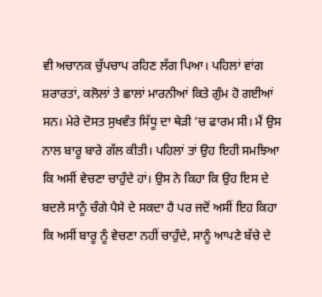ਵੀ ਅਚਾਨਕ ਚੁੱਪਚਾਪ ਰਹਿਣ ਲੱਗ ਪਿਆ। ਪਹਿਲਾਂ ਵਾਂਗ ਸ਼ਰਾਰਤਾਂ, ਕਲੋਲਾਂ ਤੇ ਛਾਲਾਂ ਮਾਰਨੀਆਂ ਕਿਤੇ ਗੁੰਮ ਹੋ ਗਈਆਂ ਸਨ। ਮੇਰੇ ਦੋਸਤ ਸੁਖਵੰਤ ਸਿੱਧੂ ਦਾ ਥੇੜੀ ’ਚ ਫਾਰਮ ਸੀ। ਮੈਂ ਉਸ ਨਾਲ ਬਾਰੂ ਬਾਰੇ ਗੱਲ ਕੀਤੀ। ਪਹਿਲਾਂ ਤਾਂ ਉਹ ਇਹੀ ਸਮਝਿਆ ਕਿ ਅਸੀਂ ਵੇਚਣਾ ਚਾਹੁੰਦੇ ਹਾਂ। ਉਸ ਨੇ ਕਿਹਾ ਕਿ ਉਹ ਇਸ ਦੇ ਬਦਲੇ ਸਾਨੂੰ ਚੰਗੇ ਪੈਸੇ ਦੇ ਸਕਦਾ ਹੈ ਪਰ ਜਦੋਂ ਅਸੀਂ ਇਹ ਕਿਹਾ ਕਿ ਅਸੀਂ ਬਾਰੂ ਨੂੰ ਵੇਚਣਾ ਨਹੀਂ ਚਾਹੁੰਦੇ, ਸਾਨੂੰ ਆਪਣੇ ਬੱਚੇ ਦੇ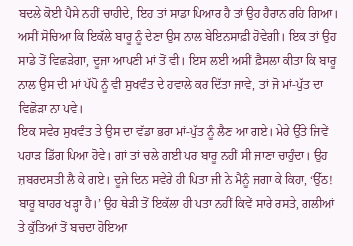ਬਦਲੇ ਕੋਈ ਪੈਸੇ ਨਹੀਂ ਚਾਹੀਦੇ, ਇਹ ਤਾਂ ਸਾਡਾ ਪਿਆਰ ਹੈ ਤਾਂ ਉਹ ਹੈਰਾਨ ਰਹਿ ਗਿਆ। ਅਸੀਂ ਸੋਚਿਆ ਕਿ ਇਕੱਲੇ ਬਾਰੂ ਨੂੰ ਦੇਣਾ ਉਸ ਨਾਲ ਬੇਇਨਸਾਫ਼ੀ ਹੋਵੇਗੀ। ਇਕ ਤਾਂ ਉਹ ਸਾਡੇ ਤੋਂ ਵਿਛੜੇਗਾ, ਦੂਜਾ ਆਪਣੀ ਮਾਂ ਤੋਂ ਵੀ। ਇਸ ਲਈ ਅਸੀਂ ਫ਼ੈਸਲਾ ਕੀਤਾ ਕਿ ਬਾਰੂ ਨਾਲ ਉਸ ਦੀ ਮਾਂ ਪੱਪੋ ਨੂੰ ਵੀ ਸੁਖਵੰਤ ਦੇ ਹਵਾਲੇ ਕਰ ਦਿੱਤਾ ਜਾਵੇ, ਤਾਂ ਜੋ ਮਾਂ-ਪੁੱਤ ਦਾ ਵਿਛੋੜਾ ਨਾ ਪਵੇ।
ਇਕ ਸਵੇਰ ਸੁਖਵੰਤ ਤੇ ਉਸ ਦਾ ਵੱਡਾ ਭਰਾ ਮਾਂ-ਪੁੱਤ ਨੂੰ ਲੈਣ ਆ ਗਏ। ਮੇਰੇ ਉੱਤੇ ਜਿਵੇਂ ਪਹਾੜ ਡਿੱਗ ਪਿਆ ਹੋਵੇ। ਗਾਂ ਤਾਂ ਚਲੇ ਗਈ ਪਰ ਬਾਰੂ ਨਹੀਂ ਸੀ ਜਾਣਾ ਚਾਹੁੰਦਾ। ਉਹ ਜ਼ਬਰਦਸਤੀ ਲੈ ਕੇ ਗਏ। ਦੂਜੇ ਦਿਨ ਸਵੇਰੇ ਹੀ ਪਿਤਾ ਜੀ ਨੇ ਮੈਨੂੰ ਜਗਾ ਕੇ ਕਿਹਾ, ‘ਉੱਠ! ਬਾਰੂ ਬਾਹਰ ਖੜ੍ਹਾ ਹੈ।’ ਉਹ ਥੇੜੀ ਤੋਂ ਇਕੱਲਾ ਹੀ ਪਤਾ ਨਹੀਂ ਕਿਵੇਂ ਸਾਰੇ ਰਸਤੇ, ਗਲੀਆਂ ਤੇ ਕੁੱਤਿਆਂ ਤੋਂ ਬਚਦਾ ਹੋਇਆ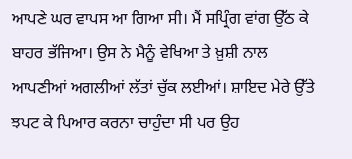ਆਪਣੇ ਘਰ ਵਾਪਸ ਆ ਗਿਆ ਸੀ। ਮੈਂ ਸਪ੍ਰਿੰਗ ਵਾਂਗ ਉੱਠ ਕੇ ਬਾਹਰ ਭੱਜਿਆ। ਉਸ ਨੇ ਮੈਨੂੰ ਵੇਖਿਆ ਤੇ ਖ਼ੁਸ਼ੀ ਨਾਲ ਆਪਣੀਆਂ ਅਗਲੀਆਂ ਲੱਤਾਂ ਚੁੱਕ ਲਈਆਂ। ਸ਼ਾਇਦ ਮੇਰੇ ਉੱਤੇ ਝਪਟ ਕੇ ਪਿਆਰ ਕਰਨਾ ਚਾਹੁੰਦਾ ਸੀ ਪਰ ਉਹ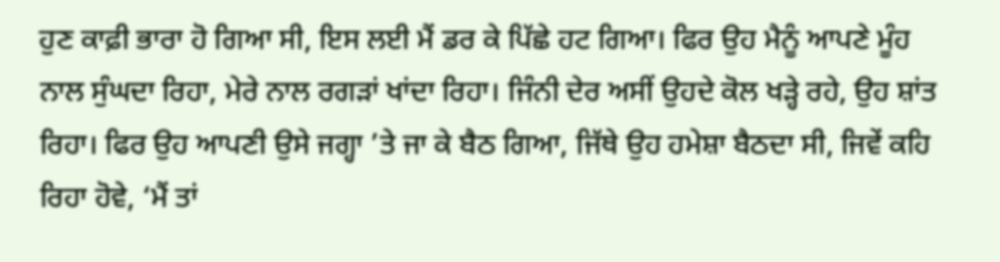ਹੁਣ ਕਾਫ਼ੀ ਭਾਰਾ ਹੋ ਗਿਆ ਸੀ, ਇਸ ਲਈ ਮੈਂ ਡਰ ਕੇ ਪਿੱਛੇ ਹਟ ਗਿਆ। ਫਿਰ ਉਹ ਮੈਨੂੰ ਆਪਣੇ ਮੂੰਹ ਨਾਲ ਸੁੰਘਦਾ ਰਿਹਾ, ਮੇਰੇ ਨਾਲ ਰਗੜਾਂ ਖਾਂਦਾ ਰਿਹਾ। ਜਿੰਨੀ ਦੇਰ ਅਸੀਂ ਉਹਦੇ ਕੋਲ ਖੜ੍ਹੇ ਰਹੇ, ਉਹ ਸ਼ਾਂਤ ਰਿਹਾ। ਫਿਰ ਉਹ ਆਪਣੀ ਉਸੇ ਜਗ੍ਹਾ ’ਤੇ ਜਾ ਕੇ ਬੈਠ ਗਿਆ, ਜਿੱਥੇ ਉਹ ਹਮੇਸ਼ਾ ਬੈਠਦਾ ਸੀ, ਜਿਵੇਂ ਕਹਿ ਰਿਹਾ ਹੋਵੇ, ‘ਮੈਂ ਤਾਂ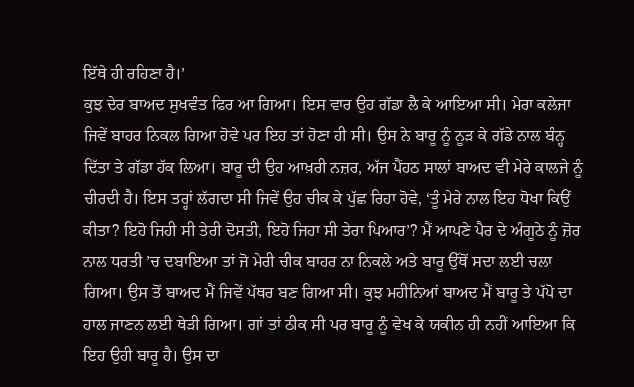ਇੱਥੇ ਹੀ ਰਹਿਣਾ ਹੈ।’
ਕੁਝ ਦੇਰ ਬਾਅਦ ਸੁਖਵੰਤ ਫਿਰ ਆ ਗਿਆ। ਇਸ ਵਾਰ ਉਹ ਗੱਡਾ ਲੈ ਕੇ ਆਇਆ ਸੀ। ਮੇਰਾ ਕਲੇਜਾ ਜਿਵੇਂ ਬਾਹਰ ਨਿਕਲ ਗਿਆ ਹੋਵੇ ਪਰ ਇਹ ਤਾਂ ਹੋਣਾ ਹੀ ਸੀ। ਉਸ ਨੇ ਬਾਰੂ ਨੂੰ ਨੂੜ ਕੇ ਗੱਡੇ ਨਾਲ ਬੰਨ੍ਹ ਦਿੱਤਾ ਤੇ ਗੱਡਾ ਹੱਕ ਲਿਆ। ਬਾਰੂ ਦੀ ਉਹ ਆਖ਼ਰੀ ਨਜ਼ਰ, ਅੱਜ ਪੈਂਹਠ ਸਾਲਾਂ ਬਾਅਦ ਵੀ ਮੇਰੇ ਕਾਲਜੇ ਨੂੰ ਚੀਰਦੀ ਹੈ। ਇਸ ਤਰ੍ਹਾਂ ਲੱਗਦਾ ਸੀ ਜਿਵੇਂ ਉਹ ਚੀਕ ਕੇ ਪੁੱਛ ਰਿਹਾ ਹੋਵੇ, ‘ਤੂੰ ਮੇਰੇ ਨਾਲ ਇਹ ਧੋਖਾ ਕਿਉਂ ਕੀਤਾ? ਇਹੋ ਜਿਹੀ ਸੀ ਤੇਰੀ ਦੋਸਤੀ, ਇਹੋ ਜਿਹਾ ਸੀ ਤੇਰਾ ਪਿਆਰ’? ਮੈਂ ਆਪਣੇ ਪੈਰ ਦੇ ਅੰਗੂਠੇ ਨੂੰ ਜ਼ੋਰ ਨਾਲ ਧਰਤੀ ’ਚ ਦਬਾਇਆ ਤਾਂ ਜੋ ਮੇਰੀ ਚੀਕ ਬਾਹਰ ਨਾ ਨਿਕਲੇ ਅਤੇ ਬਾਰੂ ਉੱਥੋਂ ਸਦਾ ਲਈ ਚਲਾ ਗਿਆ। ਉਸ ਤੋਂ ਬਾਅਦ ਮੈਂ ਜਿਵੇਂ ਪੱਥਰ ਬਣ ਗਿਆ ਸੀ। ਕੁਝ ਮਹੀਨਿਆਂ ਬਾਅਦ ਮੈਂ ਬਾਰੂ ਤੇ ਪੱਪੋ ਦਾ ਹਾਲ ਜਾਣਨ ਲਈ ਥੇੜੀ ਗਿਆ। ਗਾਂ ਤਾਂ ਠੀਕ ਸੀ ਪਰ ਬਾਰੂ ਨੂੰ ਵੇਖ ਕੇ ਯਕੀਨ ਹੀ ਨਹੀਂ ਆਇਆ ਕਿ ਇਹ ਉਹੀ ਬਾਰੂ ਹੈ। ਉਸ ਦਾ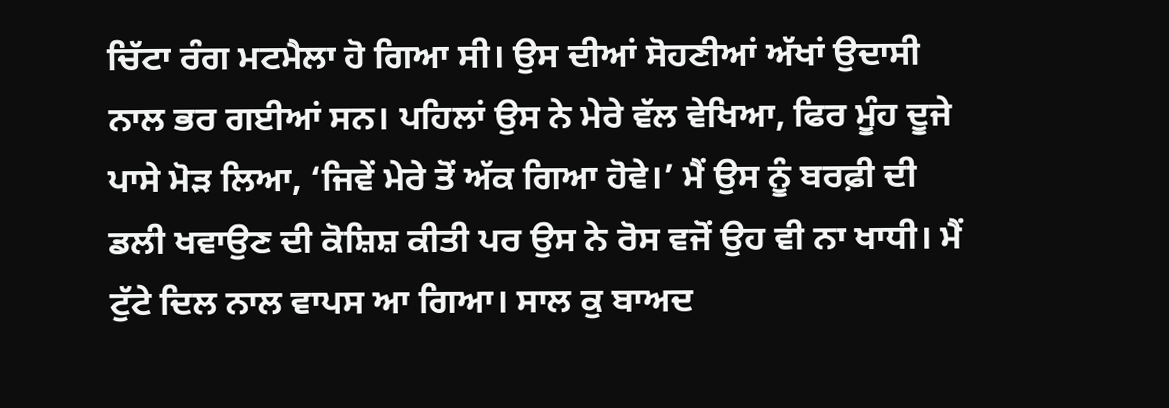ਚਿੱਟਾ ਰੰਗ ਮਟਮੈਲਾ ਹੋ ਗਿਆ ਸੀ। ਉਸ ਦੀਆਂ ਸੋਹਣੀਆਂ ਅੱਖਾਂ ਉਦਾਸੀ ਨਾਲ ਭਰ ਗਈਆਂ ਸਨ। ਪਹਿਲਾਂ ਉਸ ਨੇ ਮੇਰੇ ਵੱਲ ਵੇਖਿਆ, ਫਿਰ ਮੂੰਹ ਦੂਜੇ ਪਾਸੇ ਮੋੜ ਲਿਆ, ‘ਜਿਵੇਂ ਮੇਰੇ ਤੋਂ ਅੱਕ ਗਿਆ ਹੋਵੇ।’ ਮੈਂ ਉਸ ਨੂੰ ਬਰਫ਼ੀ ਦੀ ਡਲੀ ਖਵਾਉਣ ਦੀ ਕੋਸ਼ਿਸ਼ ਕੀਤੀ ਪਰ ਉਸ ਨੇ ਰੋਸ ਵਜੋਂ ਉਹ ਵੀ ਨਾ ਖਾਧੀ। ਮੈਂ ਟੁੱਟੇ ਦਿਲ ਨਾਲ ਵਾਪਸ ਆ ਗਿਆ। ਸਾਲ ਕੁ ਬਾਅਦ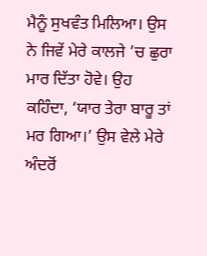ਮੈਨੂੰ ਸੁਖਵੰਤ ਮਿਲਿਆ। ਉਸ ਨੇ ਜਿਵੇਂ ਮੇਰੇ ਕਾਲਜੇ ’ਚ ਛੁਰਾ ਮਾਰ ਦਿੱਤਾ ਹੋਵੇ। ਉਹ ਕਹਿੰਦਾ, ‘ਯਾਰ ਤੇਰਾ ਬਾਰੂ ਤਾਂ ਮਰ ਗਿਆ।’ ਉਸ ਵੇਲੇ ਮੇਰੇ ਅੰਦਰੋਂ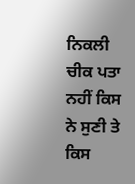ਨਿਕਲੀ ਚੀਕ ਪਤਾ ਨਹੀਂ ਕਿਸ ਨੇ ਸੁਣੀ ਤੇ ਕਿਸ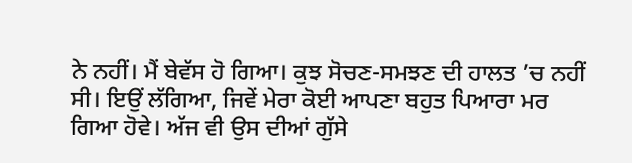ਨੇ ਨਹੀਂ। ਮੈਂ ਬੇਵੱਸ ਹੋ ਗਿਆ। ਕੁਝ ਸੋਚਣ-ਸਮਝਣ ਦੀ ਹਾਲਤ ’ਚ ਨਹੀਂ ਸੀ। ਇਉਂ ਲੱਗਿਆ, ਜਿਵੇਂ ਮੇਰਾ ਕੋਈ ਆਪਣਾ ਬਹੁਤ ਪਿਆਰਾ ਮਰ ਗਿਆ ਹੋਵੇ। ਅੱਜ ਵੀ ਉਸ ਦੀਆਂ ਗੁੱਸੇ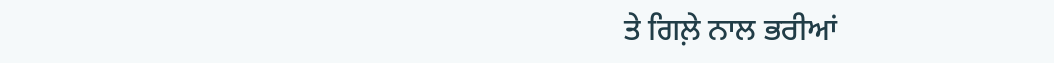ਤੇ ਗਿਲ਼ੇ ਨਾਲ ਭਰੀਆਂ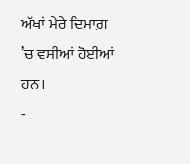ਅੱਖਾਂ ਮੇਰੇ ਦਿਮਾਗ਼ ’ਚ ਵਸੀਆਂ ਹੋਈਆਂ ਹਨ।
-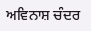ਅਵਿਨਾਸ਼ ਚੰਦਰ